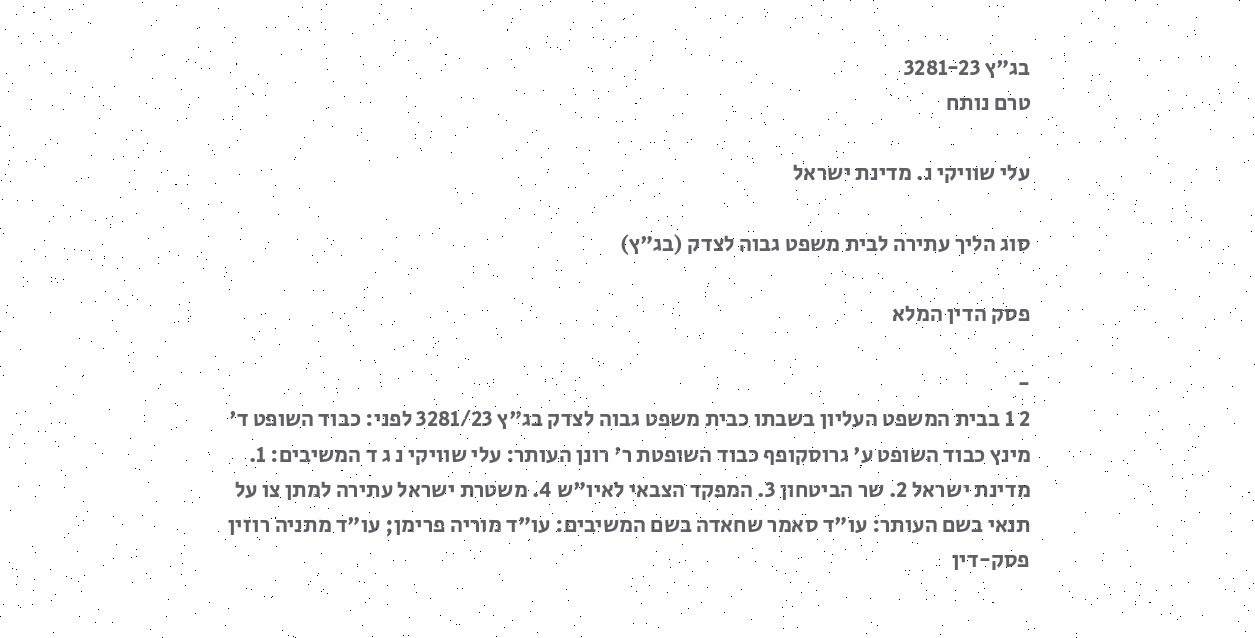בג"ץ 3281-23
טרם נותח

עלי שוויקי נ. מדינת ישראל

סוג הליך עתירה לבית משפט גבוה לצדק (בג"ץ)

פסק הדין המלא

-
2 1 בבית המשפט העליון בשבתו כבית משפט גבוה לצדק בג"ץ 3281/23 לפני: כבוד השופט ד' מינץ כבוד השופט ע' גרוסקופף כבוד השופטת ר' רונן העותר: עלי שוויקי נ ג ד המשיבים: 1. מדינת ישראל 2. שר הביטחון 3. המפקד הצבאי לאיו"ש 4. משטרת ישראל עתירה למתן צו על תנאי בשם העותר: עו"ד סאמר שחאדה בשם המשיבים: עו"ד מוריה פרימן; עו"ד מתניה רוזין פסק-דין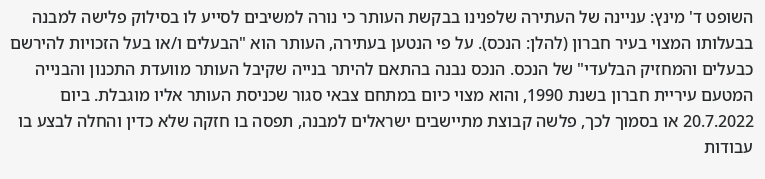השופט ד' מינץ: עניינה של העתירה שלפנינו בבקשת העותר כי נורה למשיבים לסייע לו בסילוק פלישה למבנה בבעלותו המצוי בעיר חברון (להלן: הנכס). על פי הנטען בעתירה, העותר הוא "הבעלים ו/או בעל הזכויות להירשם כבעלים והמחזיק הבלעדי" של הנכס. הנכס נבנה בהתאם להיתר בנייה שקיבל העותר מוועדת התכנון והבנייה המטעם עיריית חברון בשנת 1990, והוא מצוי כיום במתחם צבאי סגור שכניסת העותר אליו מוגבלת. ביום 20.7.2022 או בסמוך לכך, פלשה קבוצת מתיישבים ישראלים למבנה, תפסה בו חזקה שלא כדין והחלה לבצע בו עבודות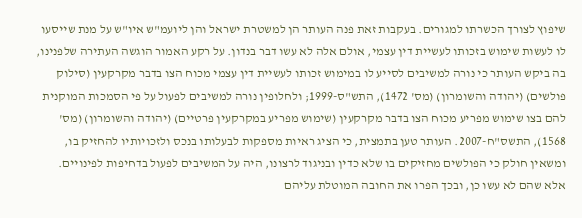שיפוץ לצורך הכשרתו למגורים. בעקבות זאת פנה העותר הן למשטרת ישראל והן ליועמ"ש איו"ש על מנת שייסעו לו לעשות שימוש בזכותו לעשיית דין עצמי, אולם אלה לא עשו דבר בנדון. על רקע האמור הוגשה העתירה שלפנינו, בה ביקש העותר כי נורה למשיבים לסייע לו במימוש זכותו לעשיית דין עצמי מכוח הצו בדבר מקרקעין (סילוק פולשים) (יהודה והשומרון) (מס' 1472), התש"ס-1999; ולחלופין נורה למשיבים לפעול על פי הסמכות המוקנית להם בצו שימוש מפריע מכוח הצו בדבר מקרקעין (שימוש מפריע במקרקעין פרטיים) (יהודה והשומרון) (מס' 1568), התשס"ח-2007. העותר טען בתמצית, כי הציג ראיות מספקות לבעלותו בנכס ולזכויותיו להחזיק בו, ומשאין חולק כי הפולשים מחזיקים בו שלא כדין ובניגוד לרצונו, היה על המשיבים לפעול בדחיפות לפינויים. אלא שהם לא עשו כן, ובכך הפרו את החובה המוטלת עליהם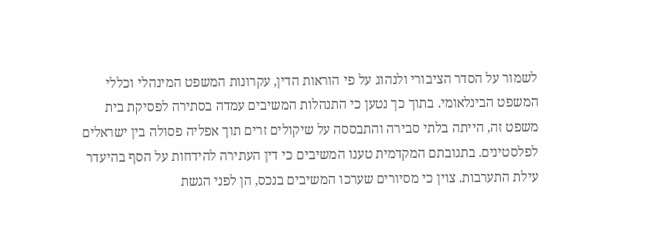לשמור על הסדר הציבורי ולנהוג על פי הוראות הדין, עקרונות המשפט המינהלי וכללי המשפט הבינלאומי. בתוך כך נטען כי התנהלות המשיבים עמדה בסתירה לפסיקת בית משפט זה, הייתה בלתי סבירה והתבססה על שיקולים זרים תוך אפליה פסולה בין ישראלים לפלסטינים. בתגובתם המקדמית טענו המשיבים כי דין העתירה להידחות על הסף בהיעדר עילת התערבות. צוין כי מסיורים שערכו המשיבים בנכס, הן לפני הגשת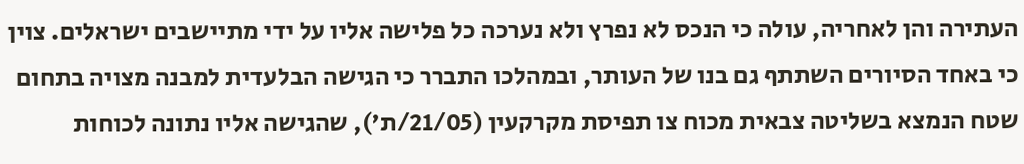העתירה והן לאחריה, עולה כי הנכס לא נפרץ ולא נערכה כל פלישה אליו על ידי מתיישבים ישראלים. צוין כי באחד הסיורים השתתף גם בנו של העותר, ובמהלכו התברר כי הגישה הבלעדית למבנה מצויה בתחום שטח הנמצא בשליטה צבאית מכוח צו תפיסת מקרקעין (21/05/ת'), שהגישה אליו נתונה לכוחות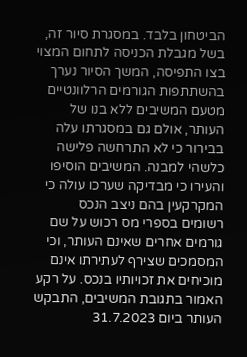הביטחון בלבד. במסגרת סיור זה, בשל מגבלת הכניסה לתחום המצוי בצו התפיסה, המשך הסיור נערך בהשתתפות הגורמים הרלוונטיים מטעם המשיבים ללא בנו של העותר, אולם גם במסגרתו עלה בבירור כי לא התרחשה פלישה כלשהי למבנה. המשיבים הוסיפו והעירו כי מבדיקה שערכו עולה כי המקרקעין בהם ניצב הנכס רשומים בספרי מס רכוש על שם גורמים אחרים שאינם העותר, וכי המסמכים שצירף לעתירתו אינם מוכיחים את זכויותיו בנכס. על רקע האמור בתגובת המשיבים, התבקש העותר ביום 31.7.2023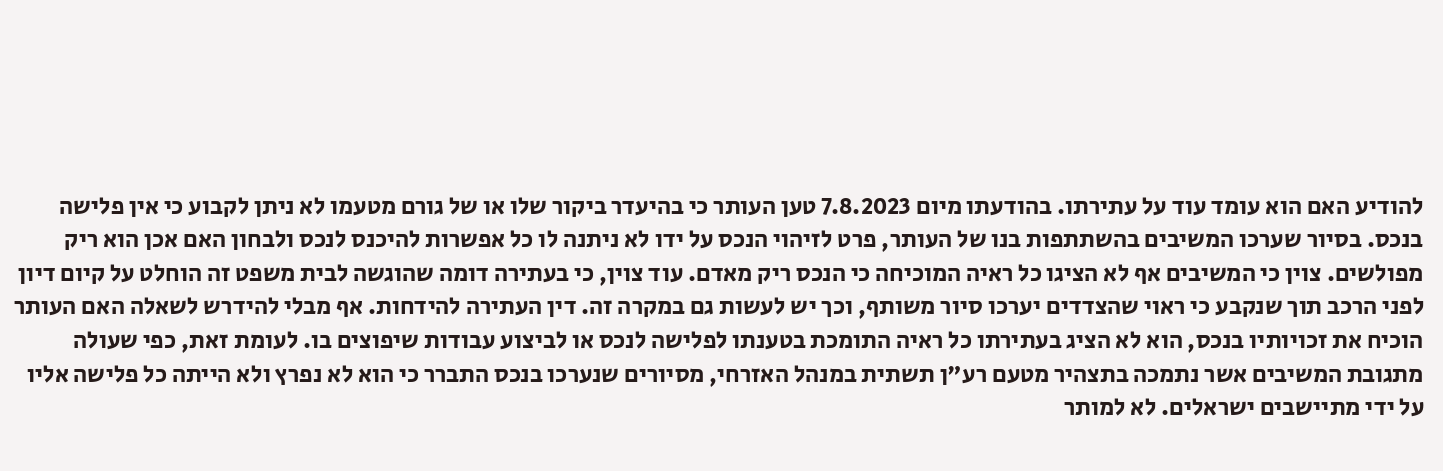להודיע האם הוא עומד עוד על עתירתו. בהודעתו מיום 7.8.2023 טען העותר כי בהיעדר ביקור שלו או של גורם מטעמו לא ניתן לקבוע כי אין פלישה בנכס. בסיור שערכו המשיבים בהשתתפות בנו של העותר, פרט לזיהוי הנכס על ידו לא ניתנה לו כל אפשרות להיכנס לנכס ולבחון האם אכן הוא ריק מפולשים. צוין כי המשיבים אף לא הציגו כל ראיה המוכיחה כי הנכס ריק מאדם. עוד צוין, כי בעתירה דומה שהוגשה לבית משפט זה הוחלט על קיום דיון לפני הרכב תוך שנקבע כי ראוי שהצדדים יערכו סיור משותף, וכך יש לעשות גם במקרה זה. דין העתירה להידחות. אף מבלי להידרש לשאלה האם העותר הוכיח את זכויותיו בנכס, הוא לא הציג בעתירתו כל ראיה התומכת בטענתו לפלישה לנכס או לביצוע עבודות שיפוצים בו. לעומת זאת, כפי שעולה מתגובת המשיבים אשר נתמכה בתצהיר מטעם רע"ן תשתית במנהל האזרחי, מסיורים שנערכו בנכס התברר כי הוא לא נפרץ ולא הייתה כל פלישה אליו על ידי מתיישבים ישראלים. לא למותר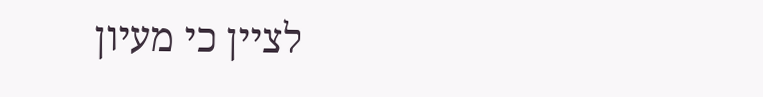לציין כי מעיון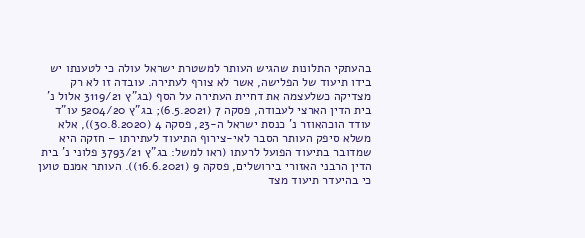בהעתקי התלונות שהגיש העותר למשטרת ישראל עולה כי לטענתו יש בידו תיעוד של הפלישה, אשר לא צורף לעתירה. עובדה זו לא רק מצדיקה כשלעצמה את דחיית העתירה על הסף (בג"ץ 3119/21 אלול נ' בית הדין הארצי לעבודה, פסקה 7 (6.5.2021); בג"ץ 5204/20 עו"ד עודד הוכהאוזר נ' כנסת ישראל ה-23, פסקה 4 (30.8.2020)), אלא משלא סיפק העותר הסבר לאי-צירוף התיעוד לעתירתו – חזקה היא שמדובר בתיעוד הפועל לרעתו (ראו למשל: בג"ץ 3793/21 פלוני נ' בית הדין הרבני האזורי בירושלים, פסקה 9 (16.6.2021)). העותר אמנם טוען כי בהיעדר תיעוד מצד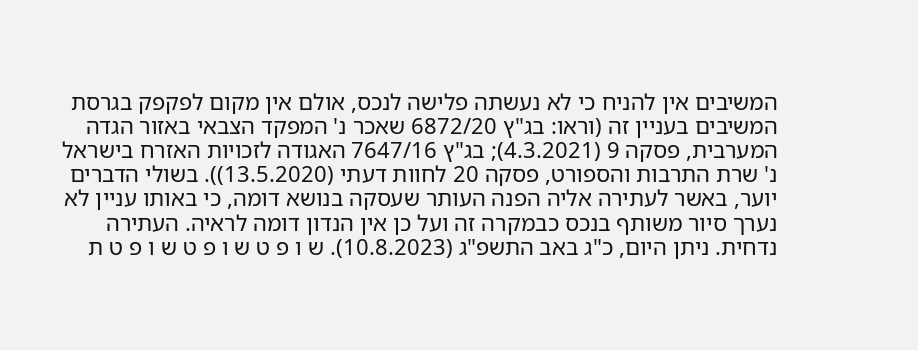המשיבים אין להניח כי לא נעשתה פלישה לנכס, אולם אין מקום לפקפק בגרסת המשיבים בעניין זה (וראו: בג"ץ 6872/20 שאכר נ' המפקד הצבאי באזור הגדה המערבית, פסקה 9 (4.3.2021); בג"ץ 7647/16 האגודה לזכויות האזרח בישראל נ' שרת התרבות והספורט, פסקה 20 לחוות דעתי (13.5.2020)). בשולי הדברים יוער, באשר לעתירה אליה הפנה העותר שעסקה בנושא דומה, כי באותו עניין לא נערך סיור משותף בנכס כבמקרה זה ועל כן אין הנדון דומה לראיה. העתירה נדחית. ניתן היום, כ"ג באב התשפ"ג (10.8.2023). ש ו פ ט ש ו פ ט ש ו פ ט ת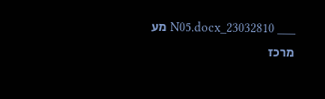___ 23032810_N05.docx מע מרכז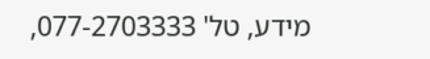מידע, טל' 077-2703333,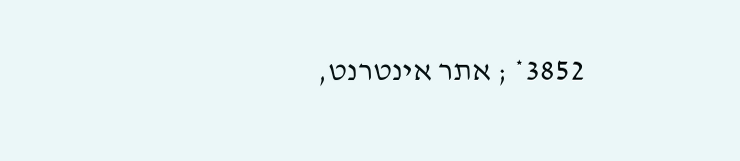3852* ; אתר אינטרנט,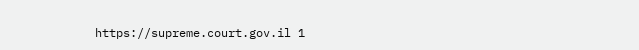https://supreme.court.gov.il 1